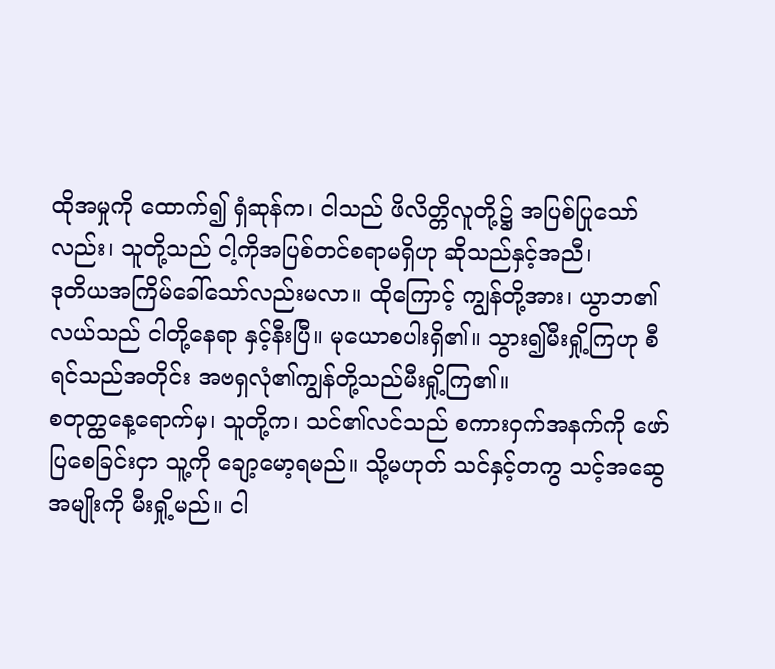ထိုအမှုကို ထောက်၍ ရှံဆုန်က၊ ငါသည် ဖိလိတ္တိလူတို့၌ အပြစ်ပြုသော်လည်း၊ သူတို့သည် ငါ့ကိုအပြစ်တင်စရာမရှိဟု ဆိုသည်နှင့်အညီ၊
ဒုတိယအကြိမ်ခေါ်သော်လည်းမလာ။ ထိုကြောင့် ကျွန်တို့အား၊ ယွာဘ၏လယ်သည် ငါတို့နေရာ နှင့်နီးပြီ။ မုယောစပါးရှိ၏။ သွား၍မီးရှို့ကြဟု စီရင်သည်အတိုင်း အဗရှလုံ၏ကျွန်တို့သည်မီးရှို့ကြ၏။
စတုတ္ထနေ့ရောက်မှ၊ သူတို့က၊ သင်၏လင်သည် စကားဝှက်အနက်ကို ဖော်ပြစေခြင်းငှာ သူ့ကို ချော့မော့ရမည်။ သို့မဟုတ် သင်နှင့်တကွ သင့်အဆွေအမျိုးကို မီးရှို့မည်။ ငါ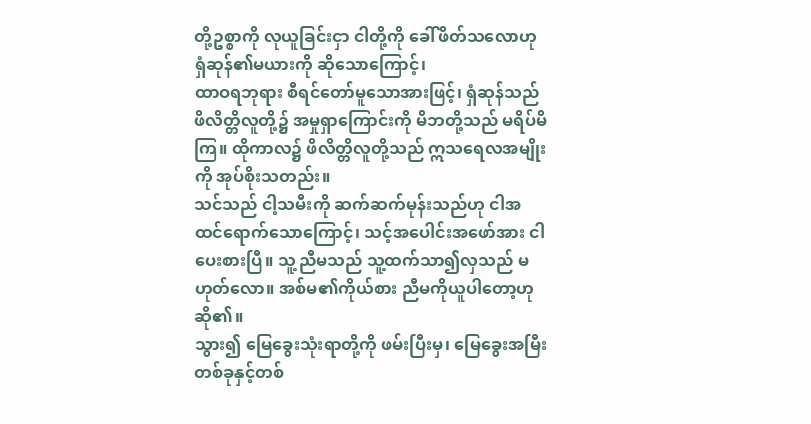တို့ဥစ္စာကို လုယူခြင်းငှာ ငါတို့ကို ခေါ်ဖိတ်သလောဟု ရှံဆုန်၏မယားကို ဆိုသောကြောင့်၊
ထာဝရဘုရား စီရင်တော်မူသောအားဖြင့်၊ ရှံဆုန်သည် ဖိလိတ္တိလူတို့၌ အမှုရှာကြောင်းကို မိဘတို့သည် မရိပ်မိကြ။ ထိုကာလ၌ ဖိလိတ္တိလူတို့သည် ဣသရေလအမျိုးကို အုပ်စိုးသတည်း။
သင်သည် ငါ့သမီးကို ဆက်ဆက်မုန်းသည်ဟု ငါအထင်ရောက်သောကြောင့်၊ သင့်အပေါင်းအဖော်အား ငါပေးစားပြီ။ သူ့ညီမသည် သူ့ထက်သာ၍လှသည် မဟုတ်လော။ အစ်မ၏ကိုယ်စား ညီမကိုယူပါတော့ဟု ဆို၏။
သွား၍ မြေခွေးသုံးရာတို့ကို ဖမ်းပြီးမှ၊ မြေခွေးအမြီး တစ်ခုနှင့်တစ်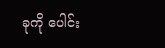ခုကို ပေါင်း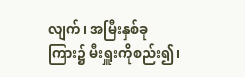လျက်၊ အမြီးနှစ်ခုကြား၌ မီးရှူးကိုစည်း၍၊